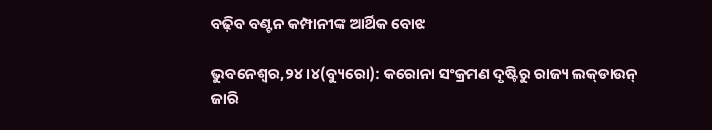ବଢ଼ିବ ବଣ୍ଟନ କମ୍ପାନୀଙ୍କ ଆର୍ଥିକ ବୋଝ

ଭୁବନେଶ୍ୱର,୨୪।୪(ବ୍ୟୁରୋ): କରୋନା ସଂକ୍ରମଣ ଦୃଷ୍ଟିରୁ ରାଜ୍ୟ ଲକ୍‌ଡାଉନ୍‌ ଜାରି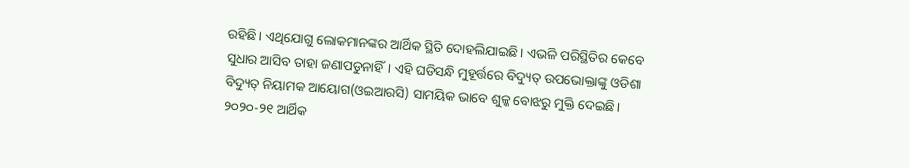ରହିଛି। ଏଥିଯୋଗୁ ଲୋକମାନଙ୍କର ଆର୍ଥିକ ସ୍ଥିତି ଦୋହଲିଯାଇଛି। ଏଭଳି ପରିସ୍ଥିତିର କେବେ ସୁଧାର ଆସିବ ତାହା ଜଣାପଡୁନାହିଁ। ଏହି ଘଡିସନ୍ଧି ମୁହୂର୍ତ୍ତରେ ବିଦ୍ୟୁତ୍‌ ଉପଭୋକ୍ତାଙ୍କୁ ଓଡିଶା ବିଦ୍ୟୁତ୍‌ ନିୟାମକ ଆୟୋଗ(ଓଇଆରସି) ସାମୟିକ ଭାବେ ଶୁଳ୍କ ବୋଝରୁ ମୁକ୍ତି ଦେଇଛି। ୨୦୨୦-୨୧ ଆର୍ଥିକ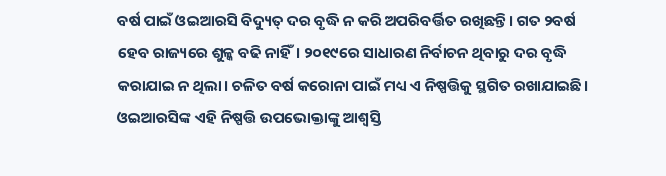ବର୍ଷ ପାଇଁ ଓଇଆରସି ବିଦ୍ୟୁତ୍‌ ଦର ବୃଦ୍ଧି ନ କରି ଅପରିବର୍ତ୍ତିତ ରଖିଛନ୍ତି। ଗତ ୨ବର୍ଷ ହେବ ରାଜ୍ୟରେ ଶୁଳ୍କ ବଢି ନାହିଁ। ୨୦୧୯ରେ ସାଧାରଣ ନିର୍ବାଚନ ଥିବାରୁ ଦର ବୃଦ୍ଧି କରାଯାଇ ନ ଥିଲା। ଚଳିତ ବର୍ଷ କରୋନା ପାଇଁ ମଧ୍ୟ ଏ ନିଷ୍ପତ୍ତିକୁ ସ୍ଥଗିତ ରଖାଯାଇଛି। ଓଇଆରସିଙ୍କ ଏହି ନିଷ୍ପତ୍ତି ଉପଭୋକ୍ତାଙ୍କୁ ଆଶ୍ୱସ୍ତି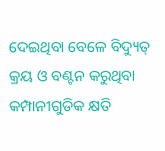ଦେଇଥିବା ବେଳେ ବିଦ୍ୟୁତ୍‌ କ୍ରୟ ଓ ବଣ୍ଟନ କରୁଥିବା କମ୍ପାନୀଗୁଡିକ କ୍ଷତି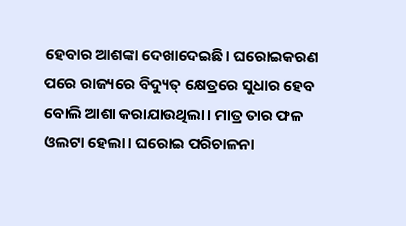ହେବାର ଆଶଙ୍କା ଦେଖାଦେଇଛି। ଘରୋଇକରଣ ପରେ ରାଜ୍ୟରେ ବିଦ୍ୟୁତ୍‌ କ୍ଷେତ୍ରରେ ସୁଧାର ହେବ ବୋଲି ଆଶା କରାଯାଉଥିଲା। ମାତ୍ର ତାର ଫଳ ଓଲଟା ହେଲା। ଘରୋଇ ପରିଚାଳନା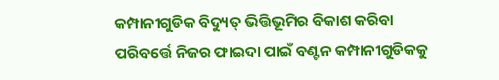କମ୍ପାନୀଗୁଡିକ ବିଦ୍ୟୁତ୍‌ ଭିତ୍ତିଭୂମିର ବିକାଶ କରିବା ପରିବର୍ତ୍ତେ ନିଜର ଫାଇଦା ପାଇଁ ବଣ୍ଟନ କମ୍ପାନୀଗୁଡିକକୁ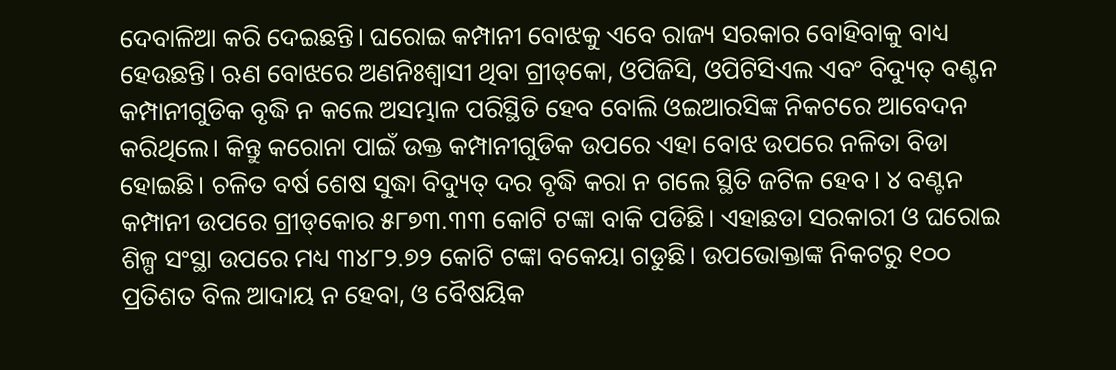ଦେବାଳିଆ କରି ଦେଇଛନ୍ତି। ଘରୋଇ କମ୍ପାନୀ ବୋଝକୁ ଏବେ ରାଜ୍ୟ ସରକାର ବୋହିବାକୁ ବାଧ୍ୟ ହେଉଛନ୍ତି। ଋଣ ବୋଝରେ ଅଣନିଃଶ୍ୱାସୀ ଥିବା ଗ୍ରୀଡ୍‌କୋ, ଓପିଜିସି, ଓପିଟିସିଏଲ ଏବଂ ବିଦ୍ୟୁତ୍‌ ବଣ୍ଟନ କମ୍ପାନୀଗୁଡିକ ବୃଦ୍ଧି ନ କଲେ ଅସମ୍ଭାଳ ପରିସ୍ଥିତି ହେବ ବୋଲି ଓଇଆରସିଙ୍କ ନିକଟରେ ଆବେଦନ କରିଥିଲେ। କିନ୍ତୁ କରୋନା ପାଇଁ ଉକ୍ତ କମ୍ପାନୀଗୁଡିକ ଉପରେ ଏହା ବୋଝ ଉପରେ ନଳିତା ବିଡା ହୋଇଛି। ଚଳିତ ବର୍ଷ ଶେଷ ସୁଦ୍ଧା ବିଦ୍ୟୁତ୍‌ ଦର ବୃଦ୍ଧି କରା ନ ଗଲେ ସ୍ଥିତି ଜଟିଳ ହେବ। ୪ ବଣ୍ଟନ କମ୍ପାନୀ ଉପରେ ଗ୍ରୀଡ୍‌କୋର ୫୮୭୩.୩୩ କୋଟି ଟଙ୍କା ବାକି ପଡିଛି। ଏହାଛଡା ସରକାରୀ ଓ ଘରୋଇ ଶିଳ୍ପ ସଂସ୍ଥା ଉପରେ ମଧ୍ୟ ୩୪୮୨.୭୨ କୋଟି ଟଙ୍କା ବକେୟା ଗଡୁଛି। ଉପଭୋକ୍ତାଙ୍କ ନିକଟରୁ ୧୦୦ ପ୍ରତିଶତ ବିଲ ଆଦାୟ ନ ହେବା, ଓ ବୈଷୟିକ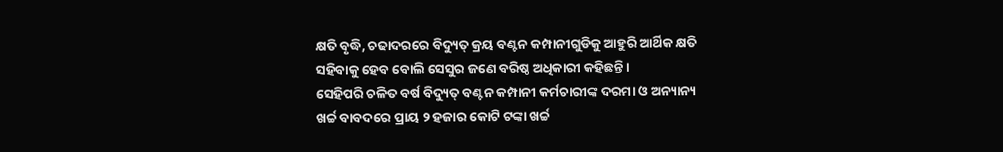କ୍ଷତି ବୃଦ୍ଧି, ଚଢାଦରରେ ବିଦ୍ୟୁତ୍‌ କ୍ରୟ ବଣ୍ଟନ କମ୍ପାନୀଗୁଡିକୁ ଆହୁରି ଆର୍ଥିକ କ୍ଷତି ସହିବାକୁ ହେବ ବୋଲି ସେସୁର ଜଣେ ବରିଷ୍ଠ ଅଧିକାରୀ କହିଛନ୍ତି।
ସେହିପରି ଚଳିତ ବର୍ଷ ବିଦ୍ୟୁତ୍‌ ବଣ୍ଟନ କମ୍ପାନୀ କର୍ମଚାରୀଙ୍କ ଦରମା ଓ ଅନ୍ୟାନ୍ୟ ଖର୍ଚ୍ଚ ବାବଦରେ ପ୍ରାୟ ୨ ହଜାର କୋଟି ଟଙ୍କା ଖର୍ଚ୍ଚ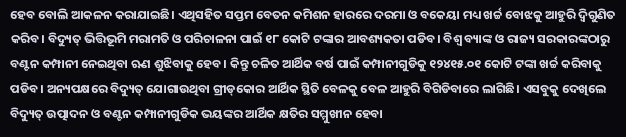ହେବ ବୋଲି ଆକଳନ କରାଯାଇଛି। ଏଥିସହିତ ସପ୍ତମ ବେତନ କମିଶନ ହାରରେ ଦରମା ଓ ବକେୟା ମଧ୍ୟ ଖର୍ଚ୍ଚ ବୋଝକୁ ଆହୁରି ଦ୍ୱିଗୁଣିତ କରିବ। ବିଦ୍ୟୁତ୍‌ ଭିତ୍ତିଭୂମି ମରାମତି ଓ ପରିଚାଳନା ପାଇଁ ୧୮ କୋଟି ଟଙ୍କାର ଆବଶ୍ୟକତା ପଡିବ। ବିଶ୍ୱ ବ୍ୟାଙ୍କ ଓ ରାଜ୍ୟ ସରକାରଙ୍କଠାରୁ ବଣ୍ଟନ କମ୍ପାନୀ ନେଇଥିବା ଋଣ ଶୁଝିବାକୁ ହେବ। କିନ୍ତୁ ଚଳିତ ଆର୍ଥିକ ବର୍ଷ ପାଇଁ କମ୍ପାନୀଗୁଡିକୁ ୧୨୪୧୫.୦୧ କୋଟି ଟଙ୍କା ଖର୍ଚ୍ଚ କରିବାକୁ ପଡିବ। ଅନ୍ୟପକ୍ଷରେ ବିଦ୍ୟୁତ୍‌ ଯୋଗାଉଥିବା ଗ୍ରୀଡ୍‌କୋର ଆର୍ଥିକ ସ୍ଥିତି ବେଳକୁ ବେଳ ଆହୁରି ବିଗିଡିବାରେ ଲାଗିଛି। ଏସବୁକୁ ଦେଖିଲେ ବିଦ୍ୟୁତ୍‌ ଉତ୍ପାଦନ ଓ ବଣ୍ଟନ କମ୍ପାନୀଗୁଡିକ ଭୟଙ୍କର ଆର୍ଥିକ କ୍ଷତିର ସମ୍ମୁଖୀନ ହେବା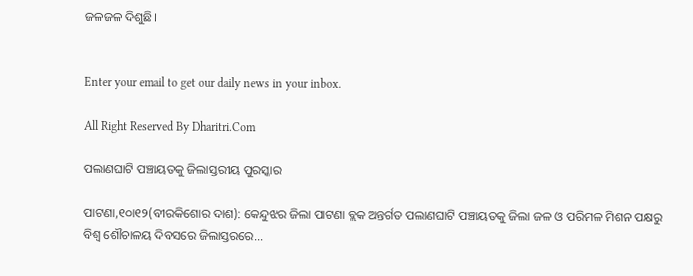ଜଳଜଳ ଦିଶୁଛି।


Enter your email to get our daily news in your inbox.

All Right Reserved By Dharitri.Com

ପଲାଣଘାଟି ପଞ୍ଚାୟତକୁ ଜିଲାସ୍ତରୀୟ ପୁରସ୍କାର

ପାଟଣା,୧୦ା୧୨(ବୀରକିଶୋର ଦାଶ): କେନ୍ଦୁଝର ଜିଲା ପାଟଣା ବ୍ଲକ ଅନ୍ତର୍ଗତ ପଲାଣଘାଟି ପଞ୍ଚାୟତକୁ ଜିଲା ଜଳ ଓ ପରିମଳ ମିଶନ ପକ୍ଷରୁ ବିଶ୍ୱ ଶୌଚାଳୟ ଦିବସରେ ଜିଲାସ୍ତରରେ...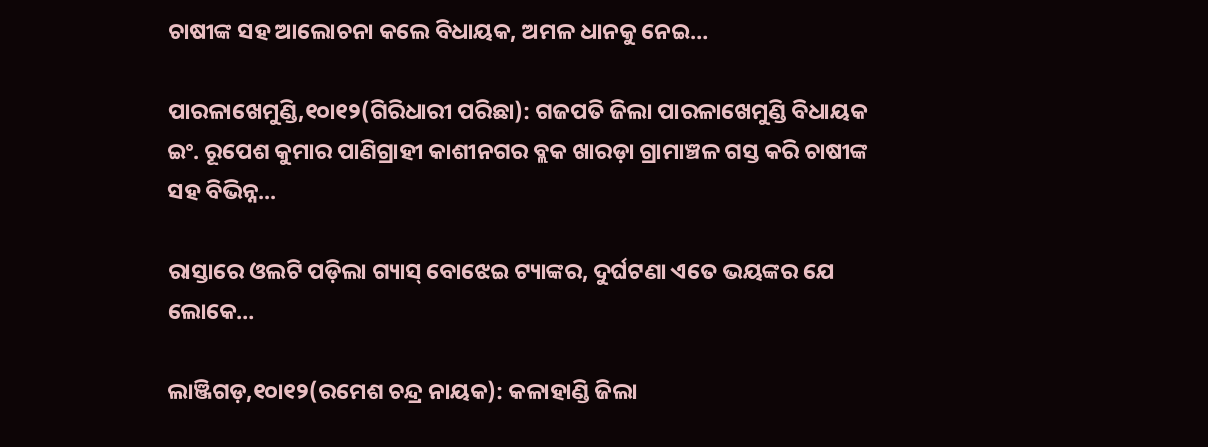ଚାଷୀଙ୍କ ସହ ଆଲୋଚନା କଲେ ବିଧାୟକ, ଅମଳ ଧାନକୁ ନେଇ…

ପାରଳାଖେମୁଣ୍ଡି,୧୦ା୧୨(ଗିରିଧାରୀ ପରିଛା): ଗଜପତି ଜିଲା ପାରଳାଖେମୁଣ୍ଡି ବିଧାୟକ ଇଂ. ରୂପେଶ କୁମାର ପାଣିଗ୍ରାହୀ କାଶୀନଗର ବ୍ଲକ ଖାରଡ଼ା ଗ୍ରାମାଞ୍ଚଳ ଗସ୍ତ କରି ଚାଷୀଙ୍କ ସହ ବିଭିନ୍ନ...

ରାସ୍ତାରେ ଓଲଟି ପଡ଼ିଲା ଗ୍ୟାସ୍‌ ବୋଝେଇ ଟ୍ୟାଙ୍କର, ଦୁର୍ଘଟଣା ଏତେ ଭୟଙ୍କର ଯେ ଲୋକେ…

ଲାଞ୍ଜିଗଡ଼,୧୦ା୧୨(ରମେଶ ଚନ୍ଦ୍ର ନାୟକ): କଳାହାଣ୍ଡି ଜିଲା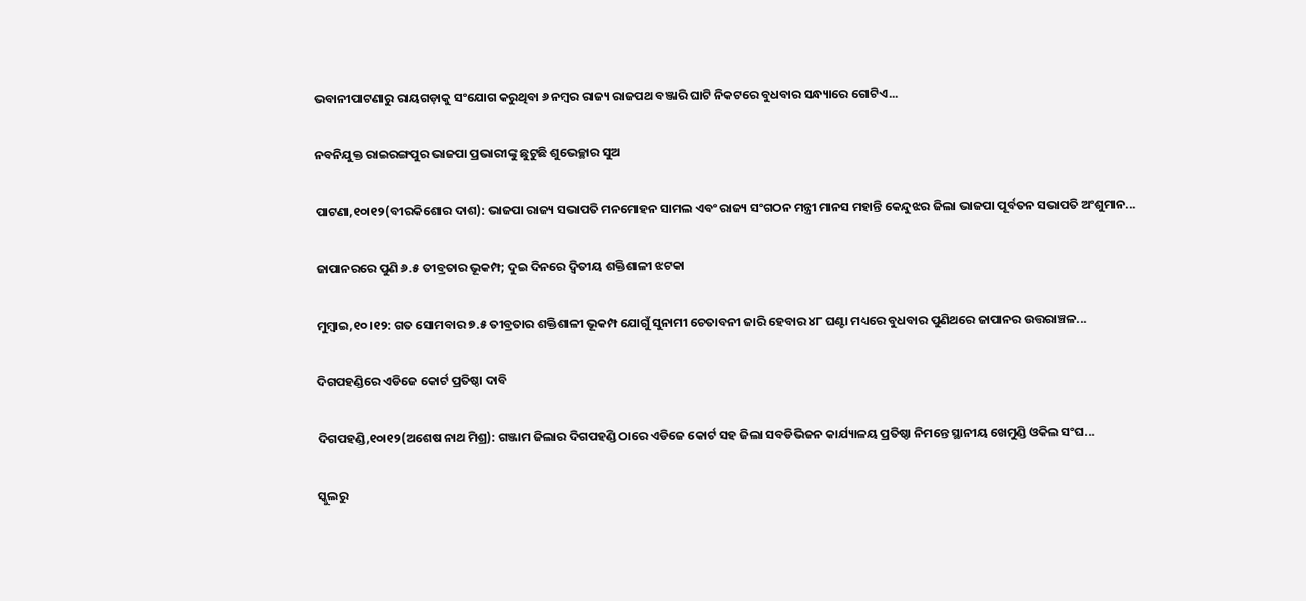ଭବାନୀପାଟଣାରୁ ରାୟଗଡ଼ାକୁ ସଂଯୋଗ କରୁଥିବା ୬ ନମ୍ବର ରାଜ୍ୟ ରାଜପଥ ବଞ୍ଜାରି ଘାଟି ନିକଟରେ ବୁଧବାର ସନ୍ଧ୍ୟାରେ ଗୋଟିଏ...

ନବନିଯୁକ୍ତ ରାଇରଙ୍ଗପୁର ଭାଜପା ପ୍ରଭାରୀଙ୍କୁ ଛୁଟୁଛି ଶୁଭେଚ୍ଛାର ସୁଅ

ପାଟଣା,୧୦ା୧୨(ବୀରକିଶୋର ଦାଶ): ଭାଜପା ରାଜ୍ୟ ସଭାପତି ମନମୋହନ ସାମଲ ଏବଂ ରାଜ୍ୟ ସଂଗଠନ ମନ୍ତ୍ରୀ ମାନସ ମହାନ୍ତି କେନ୍ଦୁଝର ଜିଲା ଭାଜପା ପୂର୍ବତନ ସଭାପତି ଅଂଶୁମାନ...

ଜାପାନରରେ ପୁଣି ୬.୫ ତୀବ୍ରତାର ଭୂକମ୍ପ; ଦୁଇ ଦିନରେ ଦ୍ୱିତୀୟ ଶକ୍ତିଶାଳୀ ଝଟକା

ମୁମ୍ବାଇ,୧୦।୧୨: ଗତ ସୋମବାର ୭.୫ ତୀବ୍ରତାର ଶକ୍ତିଶାଳୀ ଭୂକମ୍ପ ଯୋଗୁଁ ସୁନାମୀ ଚେତାବନୀ ଜାରି ହେବାର ୪୮ ଘଣ୍ଟା ମଧ୍ୟରେ ବୁଧବାର ପୁଣିଥରେ ଜାପାନର ଉତ୍ତରାଞ୍ଚଳ...

ଦିଗପହଣ୍ଡିରେ ଏଡିଜେ କୋର୍ଟ ପ୍ରତିଷ୍ଠା ଦାବି

ଦିଗପହଣ୍ଡି,୧୦ା୧୨(ଅଶେଷ ନାଥ ମିଶ୍ର): ଗଞ୍ଜାମ ଜିଲାର ଦିଗପହଣ୍ଡି ଠାରେ ଏଡିଜେ କୋର୍ଟ ସହ ଜିଲା ସବଡିଭିଜନ କାର୍ଯ୍ୟାଳୟ ପ୍ରତିଷ୍ଠା ନିମନ୍ତେ ସ୍ଥାନୀୟ ଖେମୁଣ୍ଡି ଓକିଲ ସଂଘ...

ସ୍କୁଲରୁ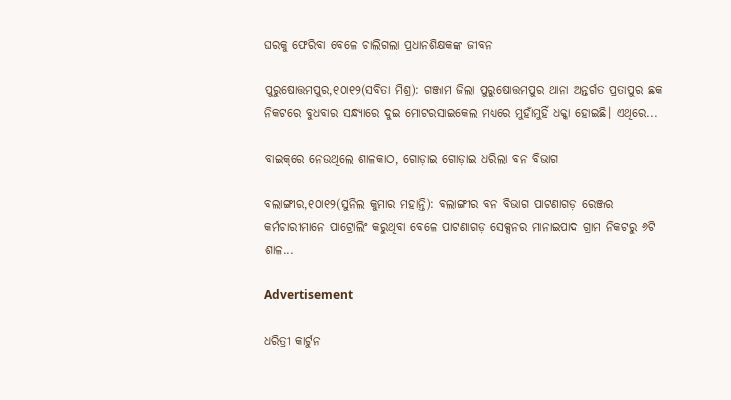ଘରକୁ ଫେରିବା ବେଳେ ଚାଲିଗଲା ପ୍ରଧାନଶିକ୍ଷକଙ୍କ ଜୀବନ

ପୁରୁଷୋତ୍ତମପୁର,୧୦ା୧୨(ସବିତା ମିଶ୍ର): ଗଞ୍ଜାମ ଜିଲା ପୁରୁଷୋତ୍ତମପୁର ଥାନା ଅନ୍ତର୍ଗତ ପ୍ରତାପୁର ଛକ ନିକଟରେ ବୁଧବାର ସନ୍ଧ୍ୟାରେ ଦୁଇ ମୋଟରସାଇକେଲ ମଧ୍ୟରେ ମୁହାଁମୁହିଁ ଧକ୍କା ହୋଇଛି। ଏଥିରେ...

ବାଇକ୍‌ରେ ନେଉଥିଲେ ଶାଳକାଠ, ଗୋଡ଼ାଇ ଗୋଡ଼ାଇ ଧରିଲା ବନ ବିଭାଗ

ବଲାଙ୍ଗୀର,୧୦ା୧୨(ସୁନିଲ କୁମାର ମହାନ୍ତି): ବଲାଙ୍ଗୀର ବନ ବିଭାଗ ପାଟଣାଗଡ଼ ରେଞ୍ଜର କର୍ମଚାରୀମାନେ ପାଟ୍ରୋଲିଂ କରୁଥିବା ବେଳେ ପାଟଣାଗଡ଼ ସେକ୍ସନର ମାନାଇପାଦ ଗ୍ରାମ ନିକଟରୁ ୬ଟି ଶାଳ...

Advertisement

ଧରିତ୍ରୀ କାର୍ଟୁନ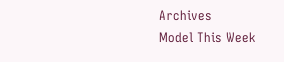Archives
Model This Week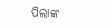ପିଲାଙ୍କ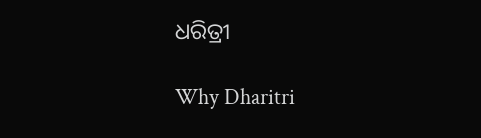ଧରିତ୍ରୀ

Why Dharitri